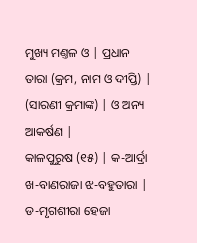ମୁଖ୍ୟ ମଣ୍ତଳ ଓ | ପ୍ରଧାନ ତାରା (କ୍ରମ, ନାମ ଓ ଦୀପ୍ତି) |
(ସାରଣୀ କ୍ରମାଙ୍କ) | ଓ ଅନ୍ୟ ଆକର୍ଷଣ |
କାଳପୁରୁଷ (୧୫) | କ-ଆର୍ଦ୍ରା ଖ-ବାଣରାଜା ଝ-ବହୁତାରା |
ଡ-ମୃଗଶୀରା ହେଜା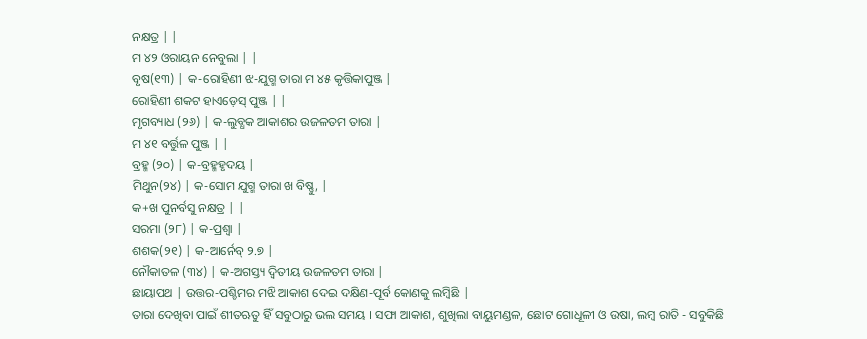ନକ୍ଷତ୍ର | |
ମ ୪୨ ଓରାୟନ ନେବୁଲା | |
ବୃଷ(୧୩) | କ-ରୋହିଣୀ ଝ-ଯୁଗ୍ମ ତାରା ମ ୪୫ କୃତ୍ତିକାପୁଞ୍ଜ |
ରୋହିଣୀ ଶକଟ ହାଏଡ଼େସ୍ ପୁଞ୍ଜ | |
ମୃଗବ୍ୟାଧ (୨୬) | କ-ଲୁବ୍ଧକ ଆକାଶର ଉଜଳତମ ତାରା |
ମ ୪୧ ବର୍ତ୍ତୁଳ ପୁଞ୍ଜ | |
ବ୍ରହ୍ମ (୨୦) | କ-ବ୍ରହ୍ମହୃଦୟ |
ମିଥୁନ(୨୪) | କ-ସୋମ ଯୁଗ୍ମ ତାରା ଖ ବିଷ୍ଣୁ, |
କ+ଖ ପୁନର୍ବସୁ ନକ୍ଷତ୍ର | |
ସରମା (୨୮) | କ-ପ୍ରଶ୍ୱା |
ଶଶକ(୨୧) | କ-ଆର୍ନେବ୍ ୨.୭ |
ନୌକାତଳ (୩୪) | କ-ଅଗସ୍ତ୍ୟ ଦ୍ୱିତୀୟ ଉଜଳତମ ତାରା |
ଛାୟାପଥ | ଉତ୍ତର-ପଶ୍ଚିମର ମଝି ଆକାଶ ଦେଇ ଦକ୍ଷିଣ-ପୂର୍ବ କୋଣକୁ ଲମ୍ବିଛି |
ତାରା ଦେଖିବା ପାଇଁ ଶୀତଋତୁ ହିଁ ସବୁଠାରୁ ଭଲ ସମୟ । ସଫା ଆକାଶ, ଶୁଖିଲା ବାୟୁମଣ୍ଡଳ, ଛୋଟ ଗୋଧୂଳୀ ଓ ଉଷା, ଲମ୍ବ ରାତି - ସବୁକିଛି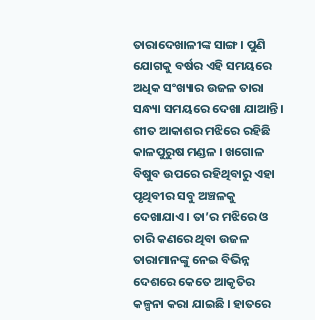ତାରାଦେଖାଳୀଙ୍କ ସାଙ୍ଗ । ପୁଣି ଯୋଗକୁ ବର୍ଷର ଏହି ସମୟରେ ଅଧିକ ସଂଖ୍ୟାର ଉଜଳ ତାରା ସନ୍ଧ୍ୟା ସମୟରେ ଦେଖା ଯାଆନ୍ତି ।
ଶୀତ ଆକାଶର ମଝିରେ ରହିଛି କାଳପୁରୁଷ ମଣ୍ଡଳ । ଖଗୋଳ ବିଷୁବ ଉପରେ ରହିଥିବାରୁ ଏହା ପୃଥିବୀର ସବୁ ଅଞ୍ଚଳକୁ ଦେଖାଯାଏ । ତା’ର ମଝିରେ ଓ ଚାରି କଣରେ ଥିବା ଉଜଳ ତାରାମାନଙ୍କୁ ନେଇ ବିଭିନ୍ନ ଦେଶରେ କେତେ ଆକୃତିର କଳ୍ପନା କରା ଯାଇଛି । ହାତରେ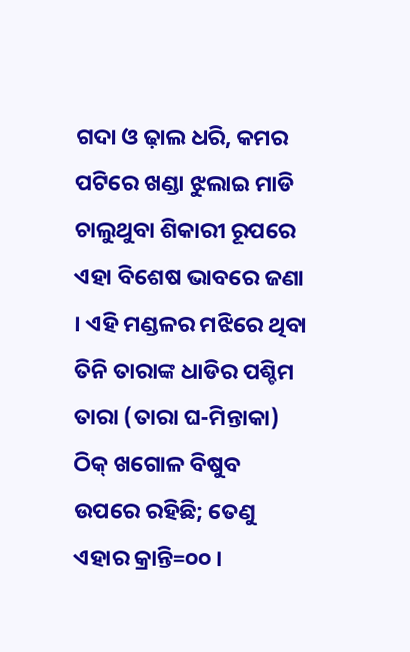ଗଦା ଓ ଢ଼ାଲ ଧରି, କମର ପଟିରେ ଖଣ୍ଡା ଝୁଲାଇ ମାଡି ଚାଲୁଥୁବା ଶିକାରୀ ରୂପରେ ଏହା ବିଶେଷ ଭାବରେ ଜଣା । ଏହି ମଣ୍ଡଳର ମଝିରେ ଥିବା ତିନି ତାରାଙ୍କ ଧାଡିର ପଶ୍ଚିମ ତାରା (ତାରା ଘ-ମିନ୍ତାକା) ଠିକ୍ ଖଗୋଳ ବିଷୁବ ଉପରେ ରହିଛି; ତେଣୁ ଏହାର କ୍ରାନ୍ତି=୦୦ ।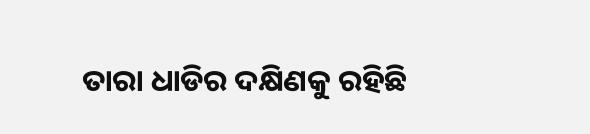ତାରା ଧାଡିର ଦକ୍ଷିଣକୁ ରହିଛି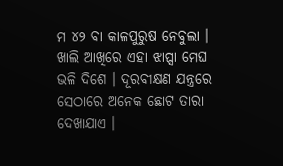ମ ୪୨ ବା କାଳପୁରୁଷ ନେବୁଲା । ଖାଲି ଆଖିରେ ଏହା ଝାପ୍ସା ମେଘ ଭଳି ଦିଶେ । ଦୂରବୀକ୍ଷଣ ଯନ୍ତ୍ରରେ ସେଠାରେ ଅନେକ ଛୋଟ ତାରା ଦେଖାଯାଏ ।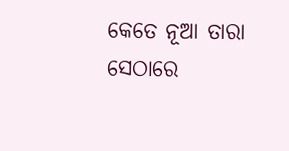କେତେ ନୂଆ ତାରା ସେଠାରେ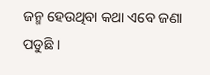ଜନ୍ମ ହେଉଥିବା କଥା ଏବେ ଜଣା ପଡୁଛି ।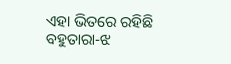ଏହା ଭିତରେ ରହିଛି ବହୁତାରା-ଝ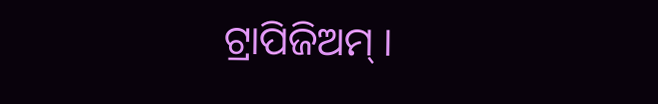ଟ୍ରାପିଜିଅମ୍ ।